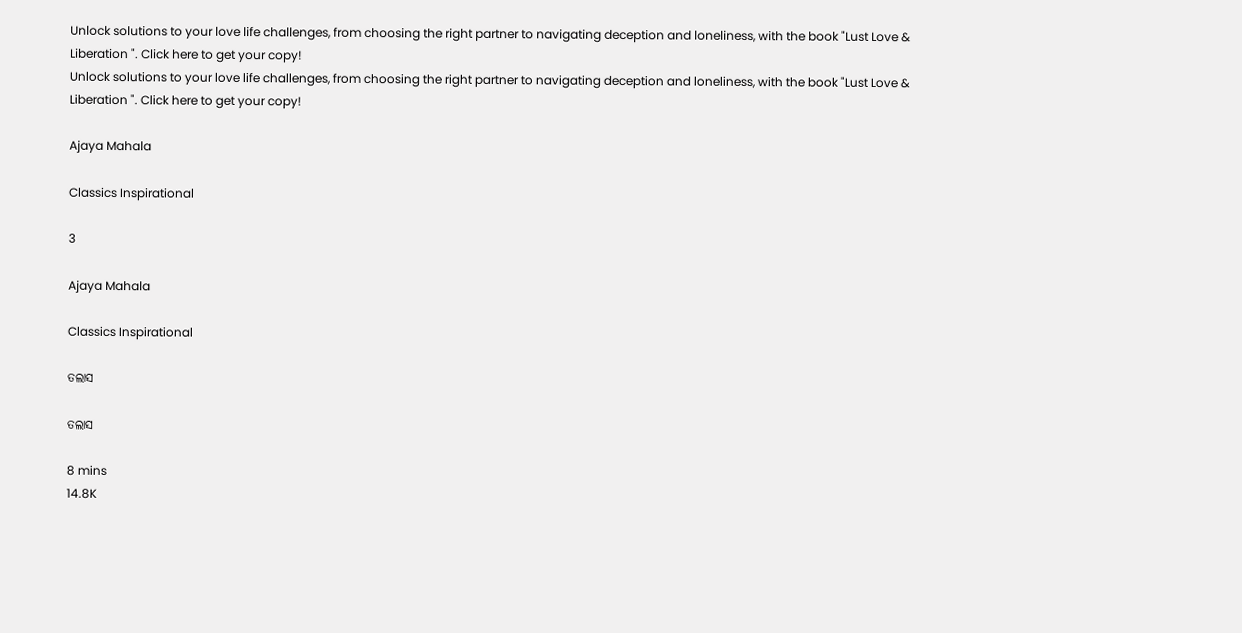Unlock solutions to your love life challenges, from choosing the right partner to navigating deception and loneliness, with the book "Lust Love & Liberation ". Click here to get your copy!
Unlock solutions to your love life challenges, from choosing the right partner to navigating deception and loneliness, with the book "Lust Love & Liberation ". Click here to get your copy!

Ajaya Mahala

Classics Inspirational

3

Ajaya Mahala

Classics Inspirational

ତଲାସ

ତଲାସ

8 mins
14.8K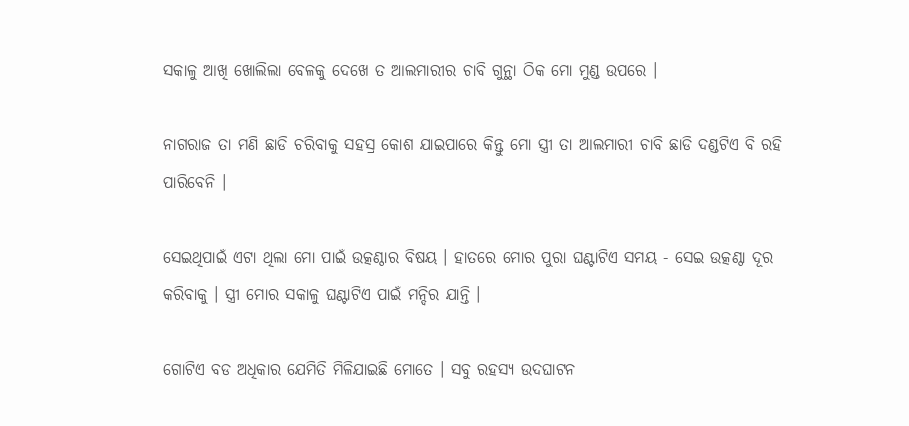ସକାଳୁ ଆଖି ଖୋଲିଲା ବେଳକୁ ଦେଖେ ତ ଆଲମାରୀର ଚାବି ଗୁନ୍ଥା ଠିକ ମୋ ମୁଣ୍ଡ ଉପରେ ।

ନାଗରାଜ ତା ମଣି ଛାଡି ଚରିବାକୁ ସହସ୍ର କୋଶ ଯାଇପାରେ କିନ୍ତୁ ମୋ ସ୍ତ୍ରୀ ତା ଆଲମାରୀ ଚାବି ଛାଡି ଦଣ୍ଡଟିଏ ବି ରହି ପାରିବେନି ।

ସେଇଥିପାଇଁ ଏଟା ଥିଲା ମୋ ପାଇଁ ଉତ୍କଣ୍ଠାର ବିଷୟ । ହାତରେ ମୋର ପୁରା ଘଣ୍ଟାଟିଏ ସମୟ - ସେଇ ଉତ୍କଣ୍ଠା ଦୂର କରିବାକୁ । ସ୍ତ୍ରୀ ମୋର ସକାଳୁ ଘଣ୍ଟାଟିଏ ପାଇଁ ମନ୍ଦିର ଯାନ୍ତି ।

ଗୋଟିଏ ବଡ ଅଧିକାର ଯେମିତି ମିଳିଯାଇଛି ମୋତେ । ସବୁ ରହସ୍ୟ ଉଦଘାଟନ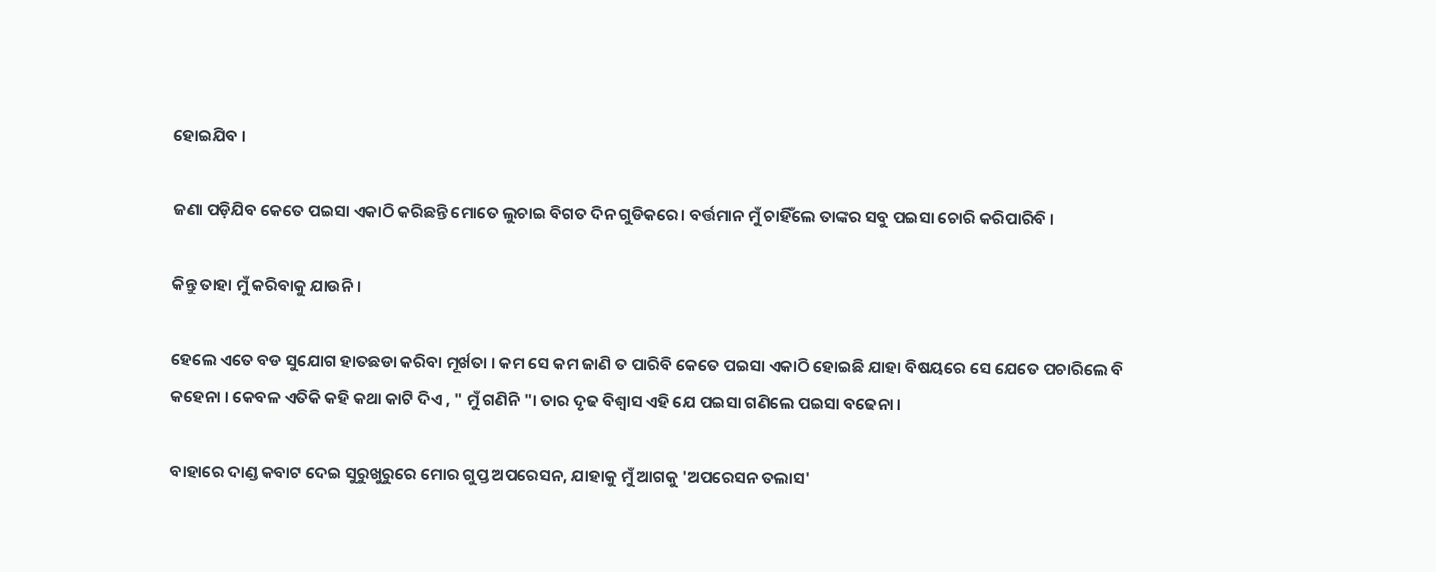ହୋଇଯିବ ।

ଜଣା ପଡ଼ିଯିବ କେତେ ପଇସା ଏକାଠି କରିଛନ୍ତି ମୋତେ ଲୁଚାଇ ବିଗତ ଦିନ ଗୁଡିକରେ। ବର୍ତ୍ତମାନ ମୁଁ ଚାହିଁଲେ ତାଙ୍କର ସବୁ ପଇସା ଚୋରି କରିପାରିବି ।

କିନ୍ତୁ ତାହା ମୁଁ କରିବାକୁ ଯାଉନି।

ହେଲେ ଏତେ ବଡ ସୁଯୋଗ ହାତଛଡା କରିବା ମୂର୍ଖତା । କମ ସେ କମ ଜାଣି ତ ପାରିବି କେତେ ପଇସା ଏକାଠି ହୋଇଛି ଯାହା ବିଷୟରେ ସେ ଯେତେ ପଚାରିଲେ ବି କହେନା । କେବଳ ଏତିକି କହି କଥା କାଟି ଦିଏ , " ମୁଁ ଗଣିନି "। ତାର ଦୃଢ ବିଶ୍ଵାସ ଏହି ଯେ ପଇସା ଗଣିଲେ ପଇସା ବଢେନା ।

ବାହାରେ ଦାଣ୍ଡ କବାଟ ଦେଇ ସୁରୁଖୁରୁରେ ମୋର ଗୁପ୍ତ ଅପରେସନ, ଯାହାକୁ ମୁଁ ଆଗକୁ 'ଅପରେସନ ତଲାସ'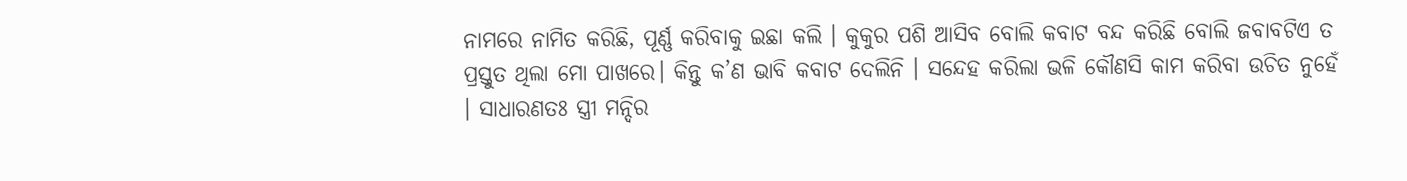ନାମରେ ନାମିତ କରିଛି, ପୂର୍ଣ୍ଣ କରିବାକୁ ଇଛା କଲି । କୁକୁର ପଶି ଆସିବ ବୋଲି କବାଟ ବନ୍ଦ କରିଛି ବୋଲି ଜବାବଟିଏ ତ ପ୍ରସ୍ତୁତ ଥିଲା ମୋ ପାଖରେ। କିନ୍ତୁ କ’ଣ ଭାବି କବାଟ ଦେଲିନି । ସନ୍ଦେହ କରିଲା ଭଳି କୌଣସି କାମ କରିବା ଉଚିତ ନୁହେଁ । ସାଧାରଣତଃ ସ୍ତ୍ରୀ ମନ୍ଦିର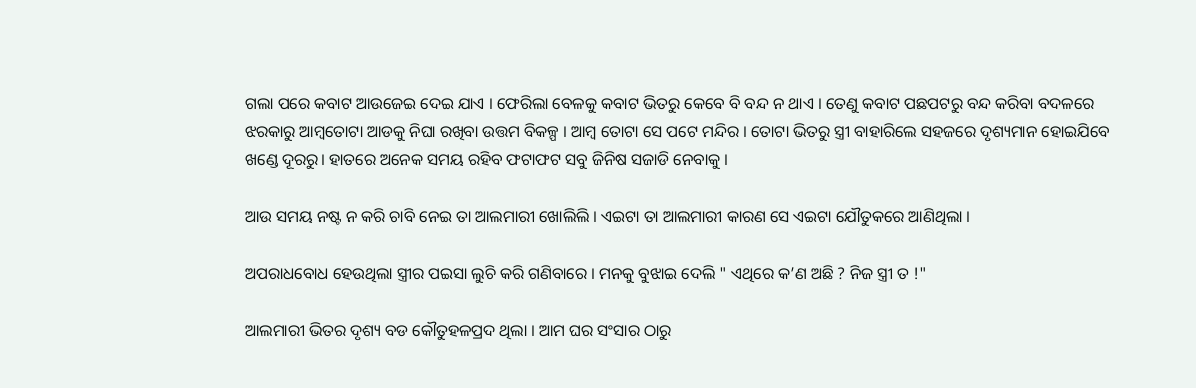ଗଲା ପରେ କବାଟ ଆଉଜେଇ ଦେଇ ଯାଏ । ଫେରିଲା ବେଳକୁ କବାଟ ଭିତରୁ କେବେ ବି ବନ୍ଦ ନ ଥାଏ । ତେଣୁ କବାଟ ପଛପଟରୁ ବନ୍ଦ କରିବା ବଦଳରେ ଝରକାରୁ ଆମ୍ଵତୋଟା ଆଡକୁ ନିଘା ରଖିବା ଉତ୍ତମ ବିକଳ୍ପ । ଆମ୍ବ ତୋଟା ସେ ପଟେ ମନ୍ଦିର । ତୋଟା ଭିତରୁ ସ୍ତ୍ରୀ ବାହାରିଲେ ସହଜରେ ଦୃଶ୍ୟମାନ ହୋଇଯିବେ ଖଣ୍ଡେ ଦୂରରୁ। ହାତରେ ଅନେକ ସମୟ ରହିବ ଫଟାଫଟ ସବୁ ଜିନିଷ ସଜାଡି ନେବାକୁ ।

ଆଉ ସମୟ ନଷ୍ଟ ନ କରି ଚାବି ନେଇ ତା ଆଲମାରୀ ଖୋଲିଲି । ଏଇଟା ତା ଆଲମାରୀ କାରଣ ସେ ଏଇଟା ଯୌତୁକରେ ଆଣିଥିଲା ।

ଅପରାଧବୋଧ ହେଉଥିଲା ସ୍ତ୍ରୀର ପଇସା ଲୁଚି କରି ଗଣିବାରେ । ମନକୁ ବୁଝାଇ ଦେଲି " ଏଥିରେ କ’ଣ ଅଛି ? ନିଜ ସ୍ତ୍ରୀ ତ !"

ଆଲମାରୀ ଭିତର ଦୃଶ୍ୟ ବଡ କୌତୁହଳପ୍ରଦ ଥିଲା । ଆମ ଘର ସଂସାର ଠାରୁ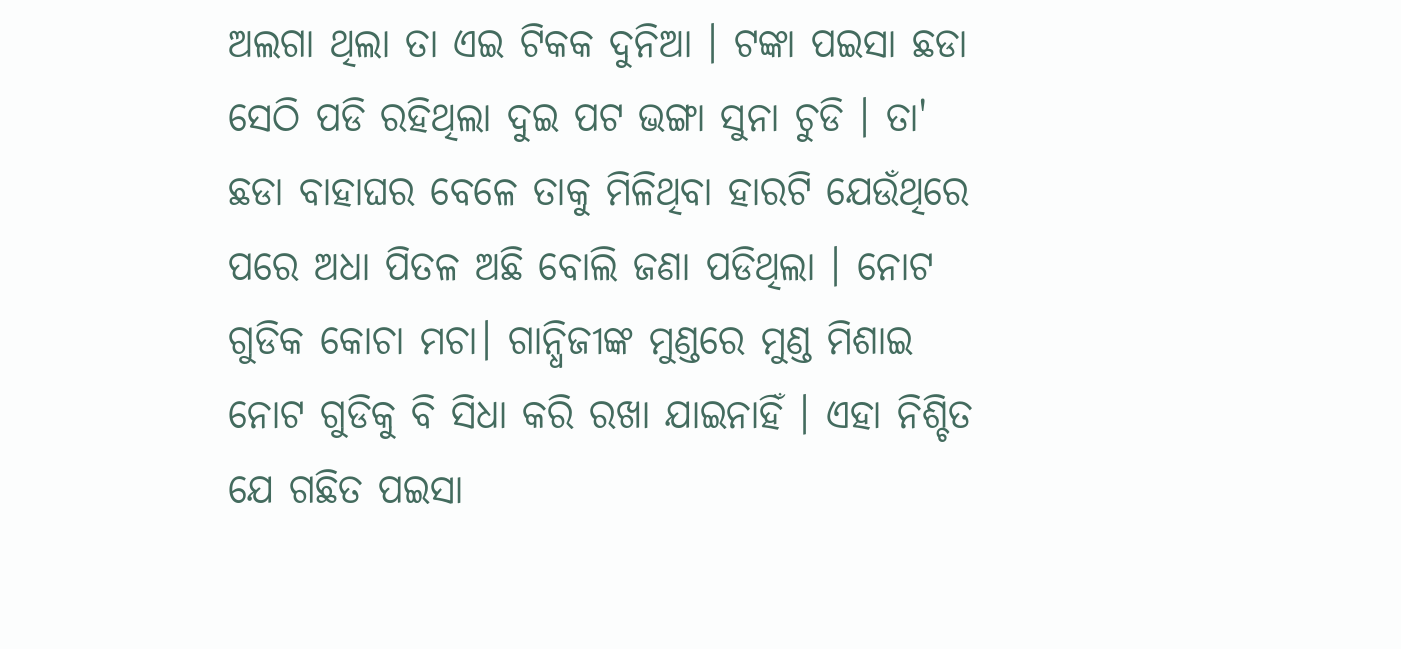ଅଲଗା ଥିଲା ତା ଏଇ ଟିକକ ଦୁନିଆ । ଟଙ୍କା ପଇସା ଛଡା ସେଠି ପଡି ରହିଥିଲା ଦୁଇ ପଟ ଭଙ୍ଗା ସୁନା ଚୁଡି । ତା' ଛଡା ବାହାଘର ବେଳେ ତାକୁ ମିଳିଥିବା ହାରଟି ଯେଉଁଥିରେ ପରେ ଅଧା ପିତଳ ଅଛି ବୋଲି ଜଣା ପଡିଥିଲା । ନୋଟ ଗୁଡିକ କୋଚା ମଚା। ଗାନ୍ଧିଜୀଙ୍କ ମୁଣ୍ଡରେ ମୁଣ୍ଡ ମିଶାଇ ନୋଟ ଗୁଡିକୁ ବି ସିଧା କରି ରଖା ଯାଇନାହିଁ । ଏହା ନିଶ୍ଚିତ ଯେ ଗଛିତ ପଇସା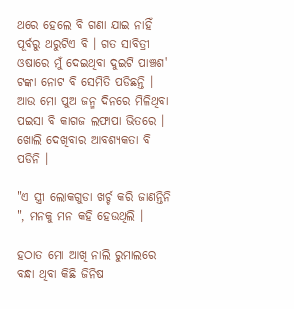ଥରେ ହେଲେ ବି ଗଣା ଯାଇ ନାହିଁ ପୂର୍ବରୁ ଥରୁଟିଏ ବି । ଗତ ସାବିତ୍ରୀ ଓଷାରେ ମୁଁ ଦେଇଥିବା ଦୁଇଟି ପାଞ୍ଚଶ' ଟଙ୍କା ନୋଟ ବି ସେମିତି ପଡିଛନ୍ତି । ଆଉ ମୋ ପୁଅ ଜନ୍ମ ଦିନରେ ମିଳିଥିବା ପଇସା ବି କାଗଜ ଲଫାପା ଭିତରେ । ଖୋଲି ଦେଖିବାର ଆବଶ୍ୟକତା ବି ପଡିନି ।

"ଏ ସ୍ତ୍ରୀ ଲୋକଗୁଡା ଖର୍ଚ୍ଚ କରି ଜାଣନ୍ତିନି ", ମନକୁ ମନ କହି ହେଉଥିଲି ।

ହଠାତ ମୋ ଆଖି ନାଲି ରୁମାଲରେ ବନ୍ଧା ଥିବା କିଛି ଜିନିଷ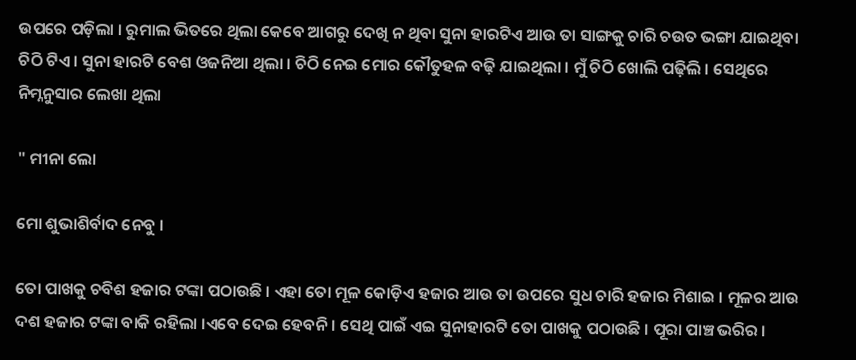ଉପରେ ପଡ଼ିଲା । ରୁମାଲ ଭିତରେ ଥିଲା କେବେ ଆଗରୁ ଦେଖି ନ ଥିବା ସୁନା ହାରଟିଏ ଆଉ ତା ସାଙ୍ଗକୁ ଚାରି ଚଉତ ଭଙ୍ଗା ଯାଇଥିବା ଚିଠି ଟିଏ । ସୁନା ହାରଟି ବେଶ ଓଜନିଆ ଥିଲା । ଚିଠି ନେଇ ମୋର କୌତୁହଳ ବଢ଼ି ଯାଇଥିଲା । ମୁଁ ଚିଠି ଖୋଲି ପଢ଼ିଲି । ସେଥିରେ ନିମ୍ନନୁସାର ଲେଖା ଥିଲା

" ମୀନା ଲୋ

ମୋ ଶୁଭାଶିର୍ବାଦ ନେବୁ ।

ତୋ ପାଖକୁ ଚବିଶ ହଜାର ଟଙ୍କା ପଠାଉଛି । ଏହା ତୋ ମୂଳ କୋଡ଼ିଏ ହଜାର ଆଉ ତା ଉପରେ ସୁଧ ଚାରି ହଜାର ମିଶାଇ । ମୂଳର ଆଉ ଦଶ ହଜାର ଟଙ୍କା ବାକି ରହିଲା ।ଏବେ ଦେଇ ହେବନି । ସେଥି ପାଇଁ ଏଇ ସୁନାହାରଟି ତୋ ପାଖକୁ ପଠାଉଛି । ପୂରା ପାଞ୍ଚ ଭରିର ।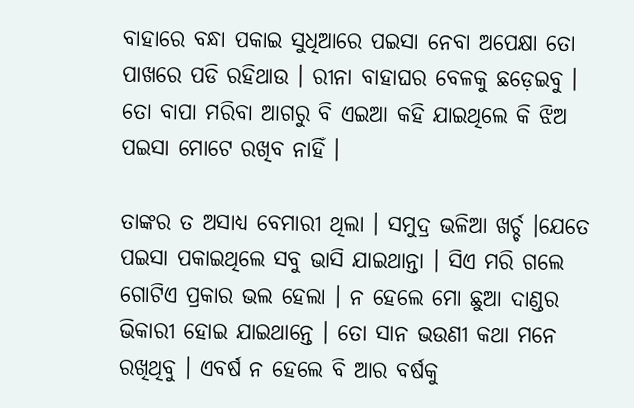ବାହାରେ ବନ୍ଧା ପକାଇ ସୁଧିଆରେ ପଇସା ନେବା ଅପେକ୍ଷା ତୋ ପାଖରେ ପଡି ରହିଥାଉ । ରୀନା ବାହାଘର ବେଳକୁ ଛଡ଼େଇବୁ । ତୋ ବାପା ମରିବା ଆଗରୁ ବି ଏଇଆ କହି ଯାଇଥିଲେ କି ଝିଅ ପଇସା ମୋଟେ ରଖିବ ନାହିଁ ।

ତାଙ୍କର ତ ଅସାଧ୍ୟ ବେମାରୀ ଥିଲା । ସମୁଦ୍ର ଭଳିଆ ଖର୍ଚ୍ଚ ।ଯେତେ ପଇସା ପକାଇଥିଲେ ସବୁ ଭାସି ଯାଇଥାନ୍ତା । ସିଏ ମରି ଗଲେ ଗୋଟିଏ ପ୍ରକାର ଭଲ ହେଲା । ନ ହେଲେ ମୋ ଛୁଆ ଦାଣ୍ଡର ଭିକାରୀ ହୋଇ ଯାଇଥାନ୍ତେ । ତୋ ସାନ ଭଉଣୀ କଥା ମନେ ରଖିଥିବୁ । ଏବର୍ଷ ନ ହେଲେ ବି ଆର ବର୍ଷକୁ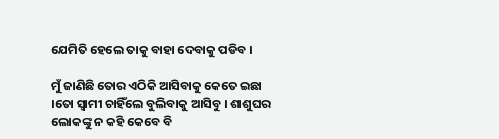ଯେମିତି ହେଲେ ତାକୁ ବାହା ଦେବାକୁ ପଡିବ ।

ମୁଁ ଜାଣିଛି ତୋର ଏଠିକି ଆସିବାକୁ କେତେ ଇଛା ।ତୋ ସ୍ୱାମୀ ଚାହିଁଲେ ବୁଲିବାକୁ ଆସିବୁ । ଶାଶୁଘର ଲୋକଙ୍କୁ ନ କହି କେବେ ବି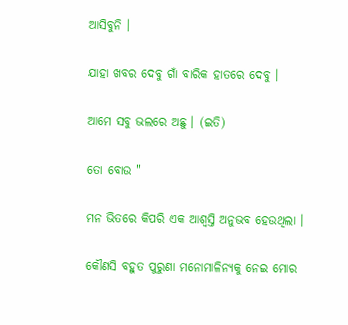ଆସିବୁନି ।

ଯାହା ଖବର ଦେବୁ ଗାଁ ବାରିକ ହାତରେ ଦେବୁ ।

ଆମେ ସବୁ ଭଲରେ ଅଛୁ । (ଇତି)

ତୋ ବୋଉ "

ମନ ଭିତରେ କିପରି ଏକ ଆଶ୍ୱସ୍ତି ଅନୁଭବ ହେଉଥିଲା ।

କୌଣସି ବହୁତ ପୁରୁଣା ମନୋମାଳିନ୍ୟକୁ ନେଇ ମୋର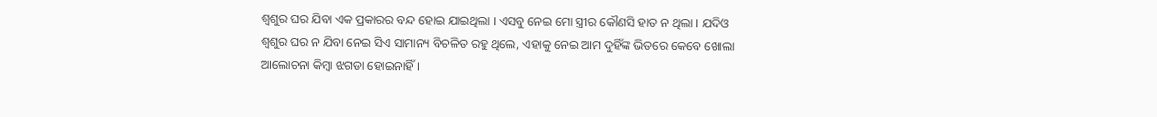ଶ୍ୱଶୁର ଘର ଯିବା ଏକ ପ୍ରକାରର ବନ୍ଦ ହୋଇ ଯାଇଥିଲା । ଏସବୁ ନେଇ ମୋ ସ୍ତ୍ରୀର କୌଣସି ହାତ ନ ଥିଲା । ଯଦିଓ ଶ୍ୱଶୁର ଘର ନ ଯିବା ନେଇ ସିଏ ସାମାନ୍ୟ ବିଚଳିତ ରହୁ ଥିଲେ, ଏହାକୁ ନେଇ ଆମ ଦୁହିଁଙ୍କ ଭିତରେ କେବେ ଖୋଲା ଆଲୋଚନା କିମ୍ବା ଝଗଡା ହୋଇନାହିଁ ।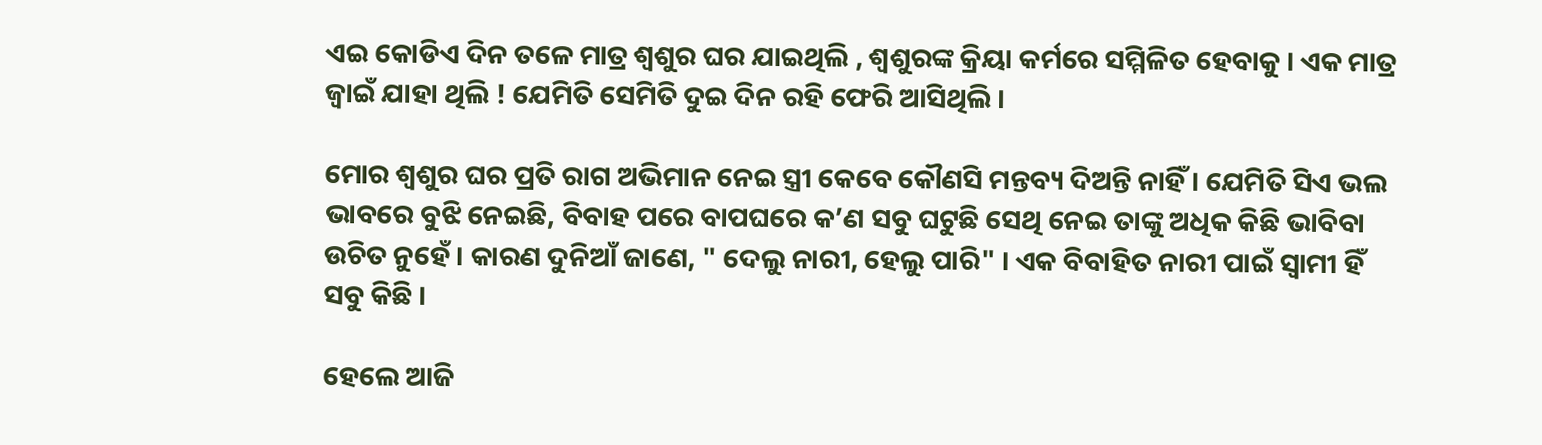ଏଇ କୋଡିଏ ଦିନ ତଳେ ମାତ୍ର ଶ୍ୱଶୁର ଘର ଯାଇଥିଲି , ଶ୍ୱଶୁରଙ୍କ କ୍ରିୟା କର୍ମରେ ସମ୍ମିଳିତ ହେବାକୁ । ଏକ ମାତ୍ର ଜ୍ଵାଇଁ ଯାହା ଥିଲି ! ଯେମିତି ସେମିତି ଦୁଇ ଦିନ ରହି ଫେରି ଆସିଥିଲି ।

ମୋର ଶ୍ୱଶୁର ଘର ପ୍ରତି ରାଗ ଅଭିମାନ ନେଇ ସ୍ତ୍ରୀ କେବେ କୌଣସି ମନ୍ତବ୍ୟ ଦିଅନ୍ତି ନାହିଁ । ଯେମିତି ସିଏ ଭଲ ଭାବରେ ବୁଝି ନେଇଛି, ବିବାହ ପରେ ବାପଘରେ କ’ଣ ସବୁ ଘଟୁଛି ସେଥି ନେଇ ତାଙ୍କୁ ଅଧିକ କିଛି ଭାବିବା ଉଚିତ ନୁହେଁ । କାରଣ ଦୁନିଆଁ ଜାଣେ, " ଦେଲୁ ନାରୀ, ହେଲୁ ପାରି" । ଏକ ବିବାହିତ ନାରୀ ପାଇଁ ସ୍ୱାମୀ ହିଁ ସବୁ କିଛି ।

ହେଲେ ଆଜି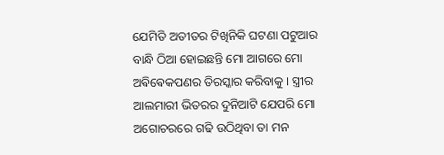ଯେମିତି ଅତୀତର ଟିଖିନିକି ଘଟଣା ପଟୁଆର ବାନ୍ଧି ଠିଆ ହୋଇଛନ୍ତି ମୋ ଆଗରେ ମୋ ଅଵିଵେକପଣର ତିରସ୍କାର କରିବାକୁ । ସ୍ତ୍ରୀର ଆଲମାରୀ ଭିତରର ଦୁନିଆଟି ଯେପରି ମୋ ଅଗୋଚରରେ ଗଢି ଉଠିଥିବା ତା ମନ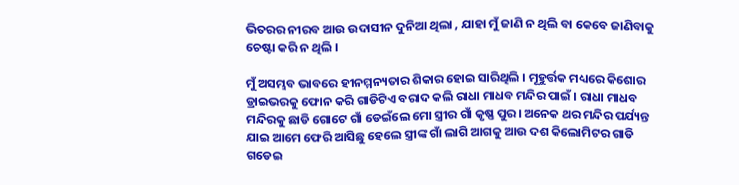ଭିତରର ନୀରବ ଆଉ ଉଦାସୀନ ଦୁନିଆ ଥିଲା , ଯାହା ମୁଁ ଜାଣି ନ ଥିଲି ବା କେବେ ଜାଣିବାକୁ ଚେଷ୍ଟା କରି ନ ଥିଲି ।

ମୁଁ ଅସମ୍ଭବ ଭାବରେ ହୀନମ୍ମନ୍ୟତାର ଶିକାର ହୋଇ ସାରିଥିଲି । ମୂହୁର୍ତ୍ତକ ମଧ୍ୟରେ କିଶୋର ଡ୍ରାଇଭରକୁ ଫୋନ କରି ଗାଡିଟିଏ ବରାଦ କଲି ରାଧା ମାଧବ ମନ୍ଦିର ପାଇଁ । ରାଧା ମାଧବ ମନ୍ଦିରକୁ ଛାଡି ଗୋଟେ ଗାଁ ଡେଇଁଲେ ମୋ ସ୍ତ୍ରୀର ଗାଁ କୃଷ୍ଣ ପୁର। ଅନେକ ଥର ମନ୍ଦିର ପର୍ଯ୍ୟନ୍ତ ଯାଇ ଆମେ ଫେରି ଆସିଛୁ ହେଲେ ସ୍ତ୍ରୀଙ୍କ ଗାଁ ଲାଗି ଆଗକୁ ଆଉ ଦଶ କିଲୋମିଟର ଗାଡି ଗଡେଇ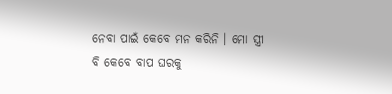ନେବା ପାଇଁ କେବେ ମନ କରିନି । ମୋ ସ୍ତ୍ରୀ ବି କେବେ ବାପ ଘରକୁ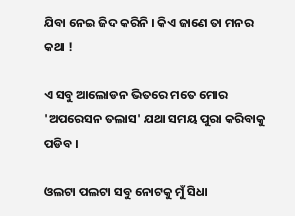ଯିବା ନେଇ ଜିଦ କରିନି । କିଏ ଜାଣେ ତା ମନର କଥା !

ଏ ସବୁ ଆଲୋଡନ ଭିତରେ ମତେ ମୋର 'ଅପରେସନ ତଲାସ' ଯଥା ସମୟ ପୁରା କରିବାକୁ ପଡିବ ।

ଓଲଟା ପଲଟା ସବୁ ନୋଟକୁ ମୁଁ ସିଧା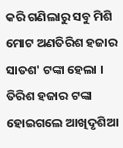କରି ଗଣିଲାରୁ ସବୁ ମିଶି ମୋଟ ଅଣତିରିଶ ହଜାର ସାତଶ' ଟଙ୍କା ହେଲା । ତିରିଶ ହଜାର ଟଙ୍କା ହୋଇଗଲେ ଆଖିଦୃଶିଆ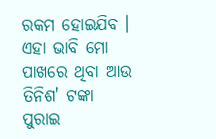ରକମ ହୋଇଯିବ । ଏହା ଭାବି ମୋ ପାଖରେ ଥିବା ଆଉ ତିନିଶ' ଟଙ୍କା ପୁରାଇ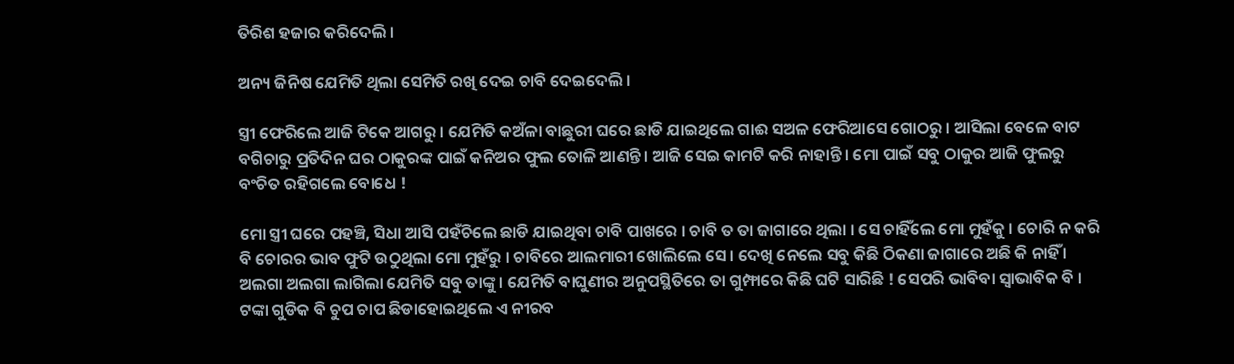ତିରିଶ ହଜାର କରିଦେଲି ।

ଅନ୍ୟ ଜିନିଷ ଯେମିତି ଥିଲା ସେମିତି ରଖି ଦେଇ ଚାବି ଦେଇଦେଲି ।

ସ୍ତ୍ରୀ ଫେରିଲେ ଆଜି ଟିକେ ଆଗରୁ । ଯେମିତି କଅଁଳା ବାଛୁରୀ ଘରେ ଛାଡି ଯାଇଥିଲେ ଗାଈ ସଅଳ ଫେରିଆସେ ଗୋଠରୁ । ଆସିଲା ବେଳେ ବାଟ ବଗିଚାରୁ ପ୍ରତିଦିନ ଘର ଠାକୁରଙ୍କ ପାଇଁ କନିଅର ଫୁଲ ତୋଳି ଆଣନ୍ତି । ଆଜି ସେଇ କାମଟି କରି ନାହାନ୍ତି । ମୋ ପାଇଁ ସବୁ ଠାକୁର ଆଜି ଫୁଲରୁ ବଂଚିତ ରହିଗଲେ ବୋଧେ !

ମୋ ସ୍ତ୍ରୀ ଘରେ ପହଞ୍ଚି, ସିଧା ଆସି ପହଁଚିଲେ ଛାଡି ଯାଇଥିବା ଚାବି ପାଖରେ । ଚାବି ତ ତା ଜାଗାରେ ଥିଲା । ସେ ଚାହିଁଲେ ମୋ ମୁହଁକୁ । ଚୋରି ନ କରି ବି ଚୋରର ଭାବ ଫୁଟି ଉଠୁଥିଲା ମୋ ମୁହଁରୁ । ଚାବିରେ ଆଲମାରୀ ଖୋଲିଲେ ସେ । ଦେଖି ନେଲେ ସବୁ କିଛି ଠିକଣା ଜାଗାରେ ଅଛି କି ନାହିଁ । ଅଲଗା ଅଲଗା ଲାଗିଲା ଯେମିତି ସବୁ ତାଙ୍କୁ । ଯେମିତି ବାଘୁଣୀର ଅନୁପସ୍ଥିତିରେ ତା ଗୁମ୍ଫାରେ କିଛି ଘଟି ସାରିଛି ! ସେପରି ଭାବିବା ସ୍ୱାଭାବିକ ବି । ଟଙ୍କା ଗୁଡିକ ବି ଚୁପ ଚାପ ଛିଡାହୋଇଥିଲେ ଏ ନୀରବ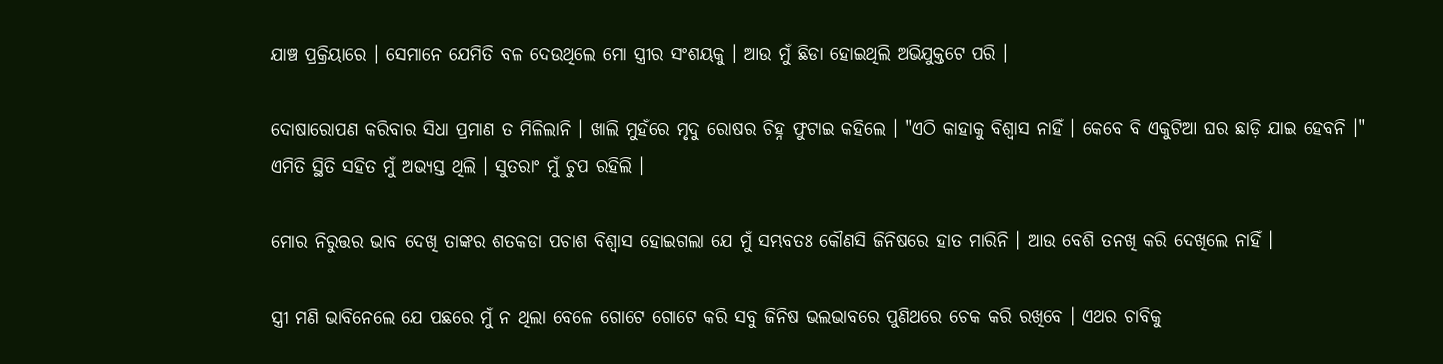ଯାଞ୍ଚ ପ୍ରକ୍ରିୟାରେ । ସେମାନେ ଯେମିତି ବଳ ଦେଉଥିଲେ ମୋ ସ୍ତ୍ରୀର ସଂଶୟକୁ । ଆଉ ମୁଁ ଛିଡା ହୋଇଥିଲି ଅଭିଯୁକ୍ତଟେ ପରି ।

ଦୋଷାରୋପଣ କରିବାର ସିଧା ପ୍ରମାଣ ତ ମିଳିଲାନି । ଖାଲି ମୁହଁରେ ମୃଦୁ ରୋଷର ଚିହ୍ନ ଫୁଟାଇ କହିଲେ । "ଏଠି କାହାକୁ ବିଶ୍ୱାସ ନାହିଁ । କେବେ ବି ଏକୁଟିଆ ଘର ଛାଡ଼ି ଯାଇ ହେବନି ।" ଏମିତି ସ୍ଥିତି ସହିତ ମୁଁ ଅଭ୍ୟସ୍ତ ଥିଲି । ସୁତରାଂ ମୁଁ ଚୁପ ରହିଲି ।

ମୋର ନିରୁତ୍ତର ଭାବ ଦେଖି ତାଙ୍କର ଶତକଡା ପଚାଶ ବିଶ୍ୱାସ ହୋଇଗଲା ଯେ ମୁଁ ସମ୍ଭବତଃ କୌଣସି ଜିନିଷରେ ହାତ ମାରିନି । ଆଉ ବେଶି ତନଖି କରି ଦେଖିଲେ ନାହିଁ ।

ସ୍ତ୍ରୀ ମଣି ଭାବିନେଲେ ଯେ ପଛରେ ମୁଁ ନ ଥିଲା ବେଳେ ଗୋଟେ ଗୋଟେ କରି ସବୁ ଜିନିଷ ଭଲଭାବରେ ପୁଣିଥରେ ଚେକ କରି ରଖିବେ । ଏଥର ଚାବିକୁ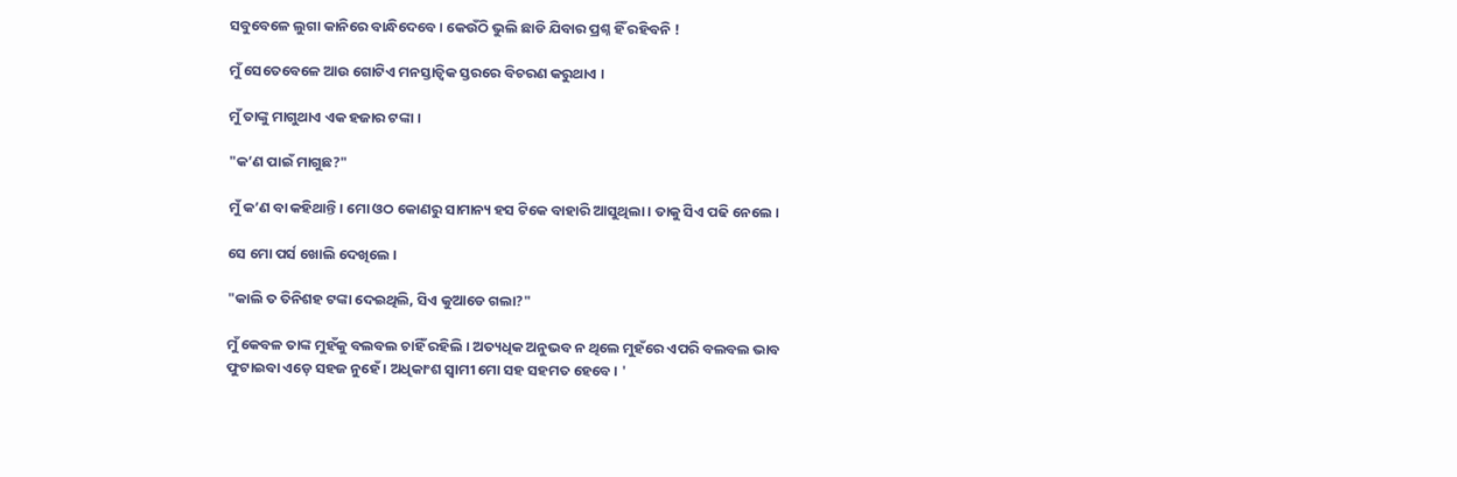ସବୁବେଳେ ଲୁଗା କାନିରେ ବାନ୍ଧିଦେବେ । କେଉଁଠି ଭୁଲି ଛାଡି ଯିବାର ପ୍ରଶ୍ନ ହିଁ ରହିବନି !

ମୁଁ ସେତେବେଳେ ଆଉ ଗୋଟିଏ ମନସ୍ତାତ୍ୱିକ ସ୍ତରରେ ବିଚରଣ କରୁଥାଏ ।

ମୁଁ ତାଙ୍କୁ ମାଗୁଥାଏ ଏକ ହଜାର ଟଙ୍କା ।

"କ’ଣ ପାଇଁ ମାଗୁଛ?"

ମୁଁ କ’ଣ ବା କହିଥାନ୍ତି । ମୋ ଓଠ କୋଣରୁ ସାମାନ୍ୟ ହସ ଟିକେ ବାହାରି ଆସୁଥିଲା । ତାକୁ ସିଏ ପଢି ନେଲେ ।

ସେ ମୋ ପର୍ସ ଖୋଲି ଦେଖିଲେ ।

"କାଲି ତ ତିନିଶହ ଟଙ୍କା ଦେଇଥିଲି, ସିଏ କୁଆଡେ ଗଲା?"

ମୁଁ କେବଳ ତାଙ୍କ ମୁହଁକୁ ବଲବଲ ଚାହିଁ ରହିଲି । ଅତ୍ୟଧିକ ଅନୁଭବ ନ ଥିଲେ ମୁହଁରେ ଏପରି ବଲବଲ ଭାବ ଫୁଟାଇବା ଏଡ଼େ ସହଜ ନୁହେଁ । ଅଧିକାଂଶ ସ୍ୱାମୀ ମୋ ସହ ସହମତ ହେବେ । '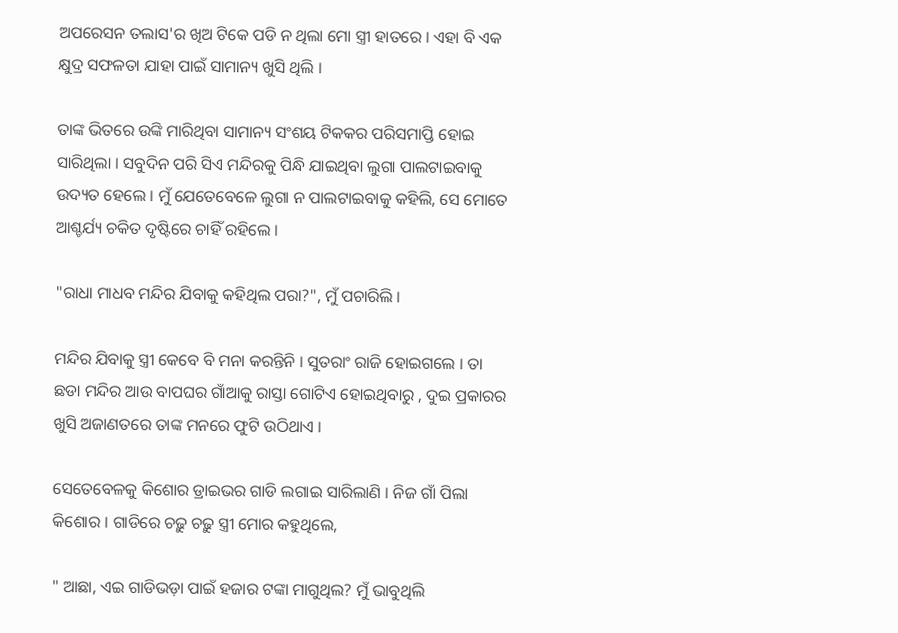ଅପରେସନ ତଲାସ'ର ଖିଅ ଟିକେ ପଡି ନ ଥିଲା ମୋ ସ୍ତ୍ରୀ ହାତରେ । ଏହା ବି ଏକ କ୍ଷୁଦ୍ର ସଫଳତା ଯାହା ପାଇଁ ସାମାନ୍ୟ ଖୁସି ଥିଲି ।

ତାଙ୍କ ଭିତରେ ଉଙ୍କି ମାରିଥିବା ସାମାନ୍ୟ ସଂଶୟ ଟିକକର ପରିସମାପ୍ତି ହୋଇ ସାରିଥିଲା । ସବୁଦିନ ପରି ସିଏ ମନ୍ଦିରକୁ ପିନ୍ଧି ଯାଇଥିବା ଲୁଗା ପାଲଟାଇବାକୁ ଉଦ୍ୟତ ହେଲେ । ମୁଁ ଯେତେବେଳେ ଲୁଗା ନ ପାଲଟାଇବାକୁ କହିଲି, ସେ ମୋତେ ଆଶ୍ଚର୍ଯ୍ୟ ଚକିତ ଦୃଷ୍ଟିରେ ଚାହିଁ ରହିଲେ ।

"ରାଧା ମାଧବ ମନ୍ଦିର ଯିବାକୁ କହିଥିଲ ପରା?", ମୁଁ ପଚାରିଲି ।

ମନ୍ଦିର ଯିବାକୁ ସ୍ତ୍ରୀ କେବେ ବି ମନା କରନ୍ତିନି । ସୁତରାଂ ରାଜି ହୋଇଗଲେ । ତା ଛଡା ମନ୍ଦିର ଆଉ ବାପଘର ଗାଁଆକୁ ରାସ୍ତା ଗୋଟିଏ ହୋଇଥିବାରୁ , ଦୁଇ ପ୍ରକାରର ଖୁସି ଅଜାଣତରେ ତାଙ୍କ ମନରେ ଫୁଟି ଉଠିଥାଏ ।

ସେତେବେଳକୁ କିଶୋର ଡ୍ରାଇଭର ଗାଡି ଲଗାଇ ସାରିଲାଣି । ନିଜ ଗାଁ ପିଲା କିଶୋର । ଗାଡିରେ ଚଢ଼ୁ ଚଢ଼ୁ ସ୍ତ୍ରୀ ମୋର କହୁଥିଲେ,

" ଆଛା, ଏଇ ଗାଡିଭଡ଼ା ପାଇଁ ହଜାର ଟଙ୍କା ମାଗୁଥିଲ? ମୁଁ ଭାବୁଥିଲି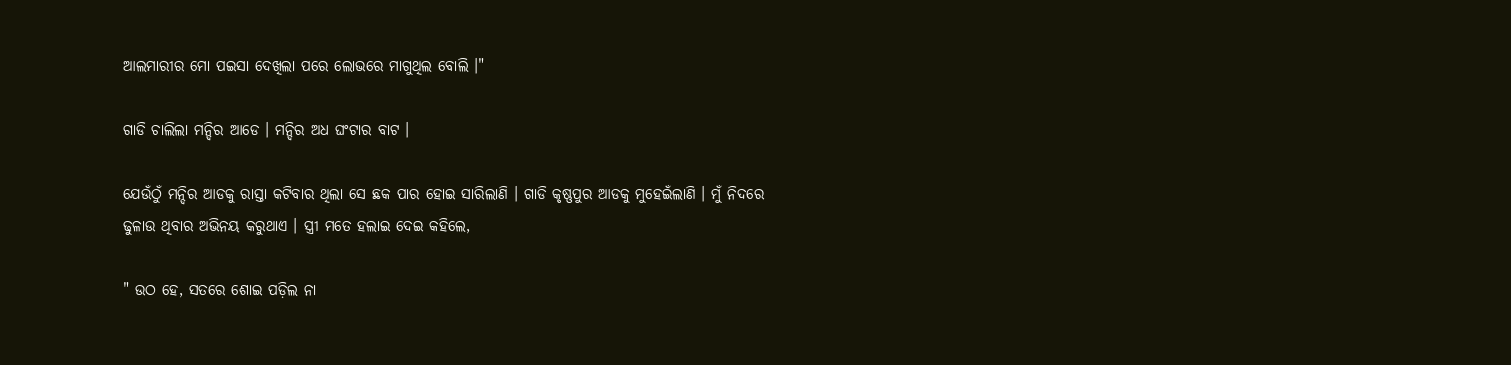ଆଲମାରୀର ମୋ ପଇସା ଦେଖିଲା ପରେ ଲୋଭରେ ମାଗୁଥିଲ ବୋଲି ।"

ଗାଡି ଚାଲିଲା ମନ୍ଦିର ଆଡେ । ମନ୍ଦିର ଅଧ ଘଂଟାର ବାଟ ।

ଯେଉଁଠୁଁ ମନ୍ଦିର ଆଡକୁ ରାସ୍ତା କଟିବାର ଥିଲା ସେ ଛକ ପାର ହୋଇ ସାରିଲାଣି । ଗାଡି କୃଷ୍ଣପୁର ଆଡକୁ ମୁହେଇଁଲାଣି । ମୁଁ ନିଦରେ ଢୁଳାଉ ଥିବାର ଅଭିନୟ କରୁଥାଏ । ସ୍ତ୍ରୀ ମତେ ହଲାଇ ଦେଇ କହିଲେ,

" ଉଠ ହେ, ସତରେ ଶୋଇ ପଡ଼ିଲ ନା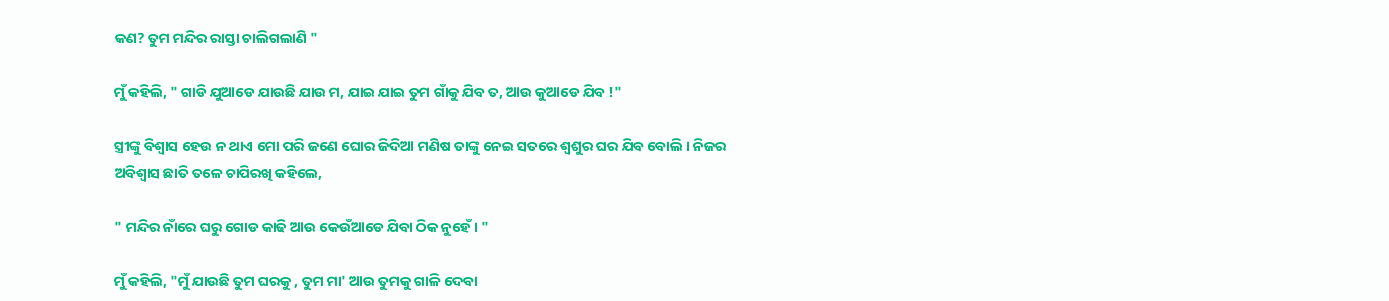କଣ? ତୁମ ମନ୍ଦିର ରାସ୍ତା ଚାଲିଗଲାଣି "

ମୁଁ କହିଲି, " ଗାଡି ଯୁଆଡେ ଯାଉଛି ଯାଉ ମ, ଯାଇ ଯାଇ ତୁମ ଗାଁକୁ ଯିବ ତ, ଆଉ କୁଆଡେ ଯିବ !"

ସ୍ତ୍ରୀଙ୍କୁ ବିଶ୍ୱାସ ହେଉ ନ ଥାଏ ମୋ ପରି ଜଣେ ଘୋର ଜିଦିଆ ମଣିଷ ତାଙ୍କୁ ନେଇ ସତରେ ଶ୍ୱଶୁର ଘର ଯିବ ବୋଲି । ନିଜର ଅବିଶ୍ୱାସ ଛାତି ତଳେ ଚାପିରଖି କହିଲେ,

" ମନ୍ଦିର ନାଁରେ ଘରୁ ଗୋଡ କାଢି ଆଉ କେଉଁଆଡେ ଯିବା ଠିକ ନୁହେଁ। "

ମୁଁ କହିଲି, "ମୁଁ ଯାଉଛି ତୁମ ଘରକୁ , ତୁମ ମା' ଆଉ ତୁମକୁ ଗାଳି ଦେବା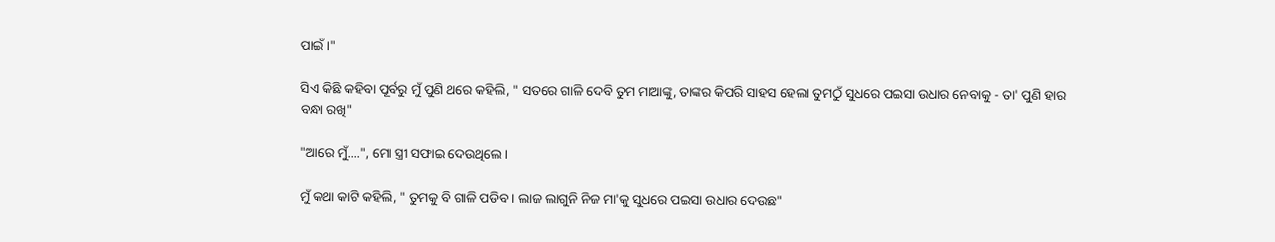ପାଇଁ ।"

ସିଏ କିଛି କହିବା ପୂର୍ବରୁ ମୁଁ ପୁଣି ଥରେ କହିଲି, " ସତରେ ଗାଳି ଦେବି ତୁମ ମାଆଙ୍କୁ, ତାଙ୍କର କିପରି ସାହସ ହେଲା ତୁମଠୁଁ ସୁଧରେ ପଇସା ଉଧାର ନେବାକୁ - ତା' ପୁଣି ହାର ବନ୍ଧା ରଖି"

"ଆରେ ମୁଁ....", ମୋ ସ୍ତ୍ରୀ ସଫାଇ ଦେଉଥିଲେ ।

ମୁଁ କଥା କାଟି କହିଲି, " ତୁମକୁ ବି ଗାଳି ପଡିବ । ଲାଜ ଲାଗୁନି ନିଜ ମା'କୁ ସୁଧରେ ପଇସା ଉଧାର ଦେଉଛ"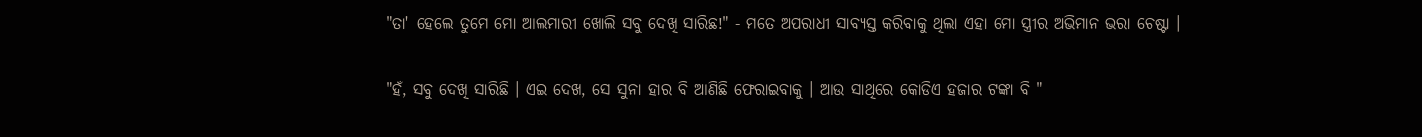"ତା' ହେଲେ ତୁମେ ମୋ ଆଲମାରୀ ଖୋଲି ସବୁ ଦେଖି ସାରିଛ!" - ମତେ ଅପରାଧୀ ସାବ୍ୟସ୍ତ କରିବାକୁ ଥିଲା ଏହା ମୋ ସ୍ତ୍ରୀର ଅଭିମାନ ଭରା ଚେଷ୍ଟା ।

"ହଁ, ସବୁ ଦେଖି ସାରିଛି । ଏଇ ଦେଖ, ସେ ସୁନା ହାର ବି ଆଣିଛି ଫେରାଇବାକୁ । ଆଉ ସାଥିରେ କୋଡିଏ ହଜାର ଟଙ୍କା ବି "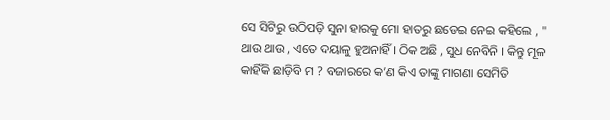ସେ ସିଟିରୁ ଉଠିପଡ଼ି ସୁନା ହାରକୁ ମୋ ହାତରୁ ଛଡେଇ ନେଇ କହିଲେ , " ଥାଉ ଥାଉ , ଏତେ ଦୟାଳୁ ହୁଅନାହିଁ । ଠିକ ଅଛି , ସୁଧ ନେବିନି । କିନ୍ତୁ ମୂଳ କାହିଁକି ଛାଡ଼ିବି ମ ? ବଜାରରେ କ’ଣ କିଏ ତାଙ୍କୁ ମାଗଣା ସେମିତି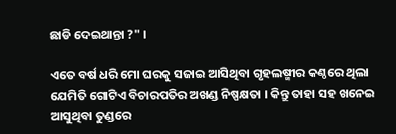ଛାଡି ଦେଇଥାନ୍ତା ?" ।

ଏତେ ବର୍ଷ ଧରି ମୋ ଘରକୁ ସଜାଇ ଆସିଥିବା ଗୃହଲଷ୍ମୀର କଣ୍ଠରେ ଥିଲା ଯେମିତି ଗୋଟିଏ ବିଚାରପତିର ଅଖଣ୍ଡ ନିଷ୍ପକ୍ଷତା । କିନ୍ତୁ ତାହା ସହ ଖନେଇ ଆସୁଥିବା ତୁଣ୍ଡରେ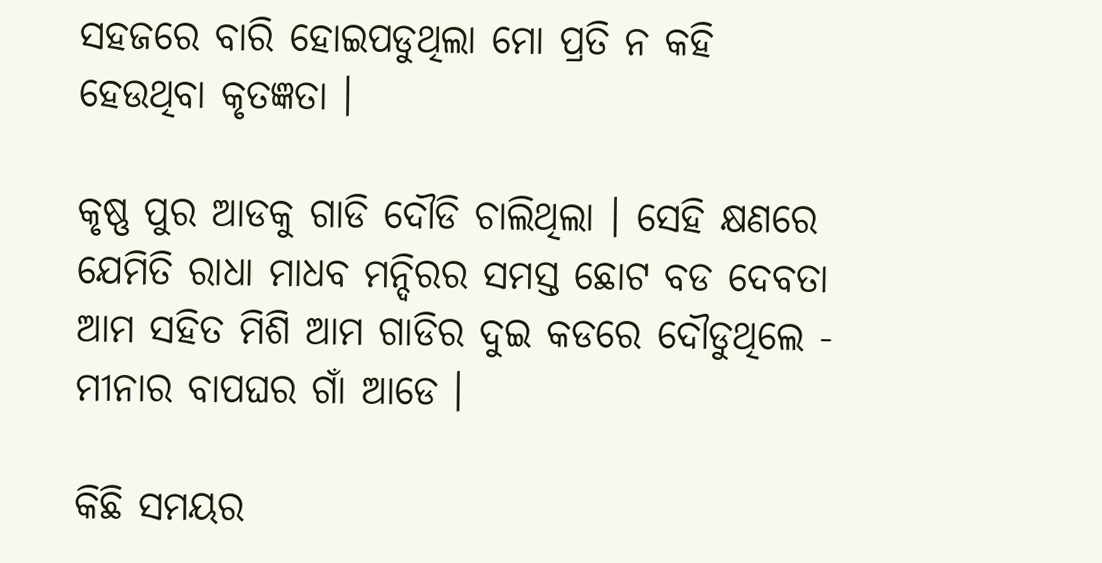ସହଜରେ ବାରି ହୋଇପଡୁଥିଲା ମୋ ପ୍ରତି ନ କହି ହେଉଥିବା କୃତଜ୍ଞତା ।

କୃଷ୍ଣ ପୁର ଆଡକୁ ଗାଡି ଦୌଡି ଚାଲିଥିଲା । ସେହି କ୍ଷଣରେ ଯେମିତି ରାଧା ମାଧବ ମନ୍ଦିରର ସମସ୍ତ ଛୋଟ ବଡ ଦେବତା ଆମ ସହିତ ମିଶି ଆମ ଗାଡିର ଦୁଇ କଡରେ ଦୌଡୁଥିଲେ - ମୀନାର ବାପଘର ଗାଁ ଆଡେ ।

କିଛି ସମୟର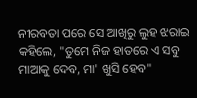ନୀରବତା ପରେ ସେ ଆଖିରୁ ଲୁହ ଝରାଇ କହିଲେ, "ତୁମେ ନିଜ ହାତରେ ଏ ସବୁ ମାଆକୁ ଦେବ, ମା' ଖୁସି ହେବ"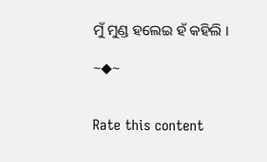ମୁଁ ମୁଣ୍ଡ ହଲେଇ ହଁ କହିଲି ।

~◆~


Rate this content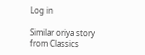Log in

Similar oriya story from Classics